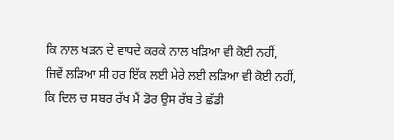ਕਿ ਨਾਲ ਖੜਨ ਦੇ ਵਾਧਦੇ ਕਰਕੇ ਨਾਲ ਖੜਿਆ ਵੀ ਕੋਈ ਨਹੀਂ,
ਜਿਵੇਂ ਲੜਿਆ ਸੀ ਹਰ ਇੱਕ ਲਈ ਮੇਰੇ ਲਈ ਲੜਿਆ ਵੀ ਕੋਈ ਨਹੀਂ,
ਕਿ ਦਿਲ ਚ ਸਬਰ ਰੱਖ ਮੈਂ ਡੋਰ ਉਸ ਰੱਬ ਤੇ ਛੱਡੀ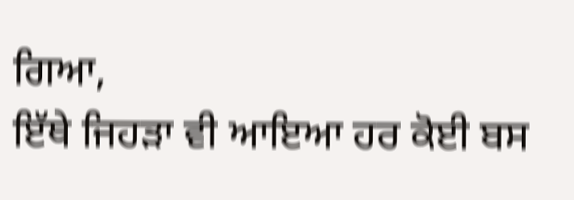ਗਿਆ,
ਇੱਥੇ ਜਿਹੜਾ ਵੀ ਆਇਆ ਹਰ ਕੋਈ ਬਸ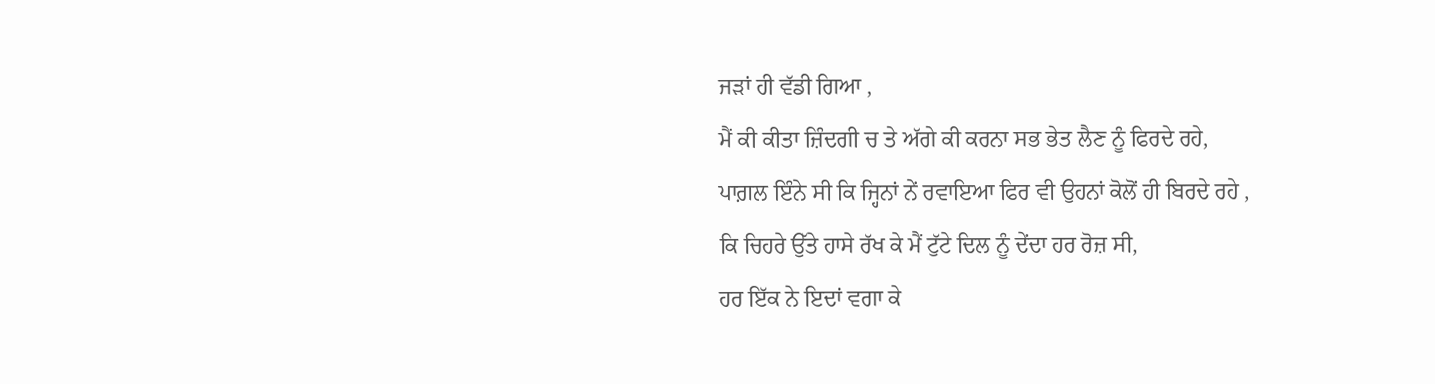ਜੜਾਂ ਹੀ ਵੱਡੀ ਗਿਆ ,
ਮੈਂ ਕੀ ਕੀਤਾ ਜ਼ਿੰਦਗੀ ਚ ਤੇ ਅੱਗੇ ਕੀ ਕਰਨਾ ਸਭ ਭੇਤ ਲੈਣ ਨੂੰ ਫਿਰਦੇ ਰਹੇ,
ਪਾਗ਼ਲ ਇੰਨੇ ਸੀ ਕਿ ਜ੍ਹਿਨਾਂ ਨੇਂ ਰਵਾਇਆ ਫਿਰ ਵੀ ਉਹਨਾਂ ਕੋਲੋਂ ਹੀ ਬਿਰਦੇ ਰਹੇ ,
ਕਿ ਚਿਹਰੇ ਉੱਤੇ ਹਾਸੇ ਰੱਖ ਕੇ ਮੈਂ ਟੁੱਟੇ ਦਿਲ ਨੂੰ ਦੇਂਦਾ ਹਰ ਰੋਜ਼ ਸੀ,
ਹਰ ਇੱਕ ਨੇ ਇਦਾਂ ਵਗਾ ਕੇ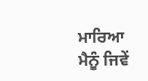ਮਾਰਿਆ ਮੈਨੂੰ ਜਿਵੇਂ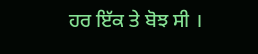ਹਰ ਇੱਕ ਤੇ ਬੋਝ ਸੀ ।